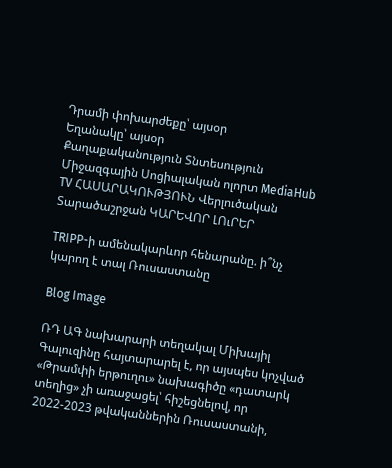Դրամի փոխարժեքը՝ այսօր
Եղանակը՝ այսօր
Քաղաքականություն Տնտեսություն Միջազգային Սոցիալական ոլորտ MediaHub TV ՀԱՍԱՐԱԿՈՒԹՅՈՒՆ Վերլուծական Տարածաշրջան ԿԱՐԵՎՈՐ ԼՈւՐԵՐ

TRIPP-ի ամենակարևոր հենարանը. ի՞նչ կարող է տալ Ռուսաստանը

Blog Image

ՌԴ ԱԳ նախարարի տեղակալ Միխայիլ Գալուզինը հայտարարել է, որ այսպես կոչված «Թրամփի երթուղու» նախագիծը «դատարկ տեղից» չի առաջացել՝ հիշեցնելով, որ 2022-2023 թվականներին Ռուսաստանի,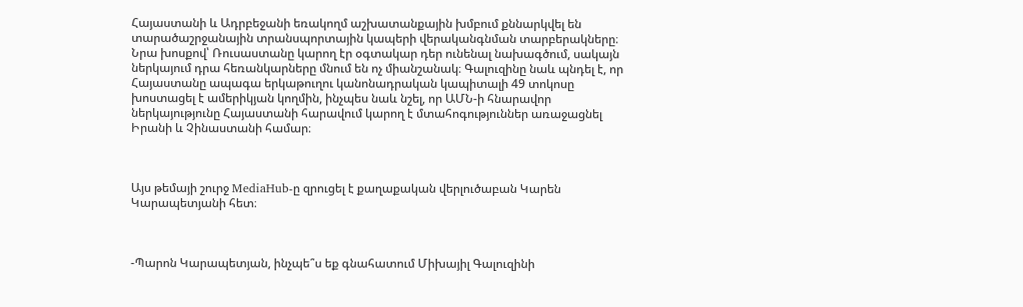Հայաստանի և Ադրբեջանի եռակողմ աշխատանքային խմբում քննարկվել են տարածաշրջանային տրանսպորտային կապերի վերականգնման տարբերակները։ Նրա խոսքով՝ Ռուսաստանը կարող էր օգտակար դեր ունենալ նախագծում, սակայն ներկայում դրա հեռանկարները մնում են ոչ միանշանակ։ Գալուզինը նաև պնդել է, որ Հայաստանը ապագա երկաթուղու կանոնադրական կապիտալի 49 տոկոսը խոստացել է ամերիկյան կողմին, ինչպես նաև նշել, որ ԱՄՆ-ի հնարավոր ներկայությունը Հայաստանի հարավում կարող է մտահոգություններ առաջացնել Իրանի և Չինաստանի համար։



Այս թեմայի շուրջ MediaHub-ը զրուցել է քաղաքական վերլուծաբան Կարեն Կարապետյանի հետ։



-Պարոն Կարապետյան, ինչպե՞ս եք գնահատում Միխայիլ Գալուզինի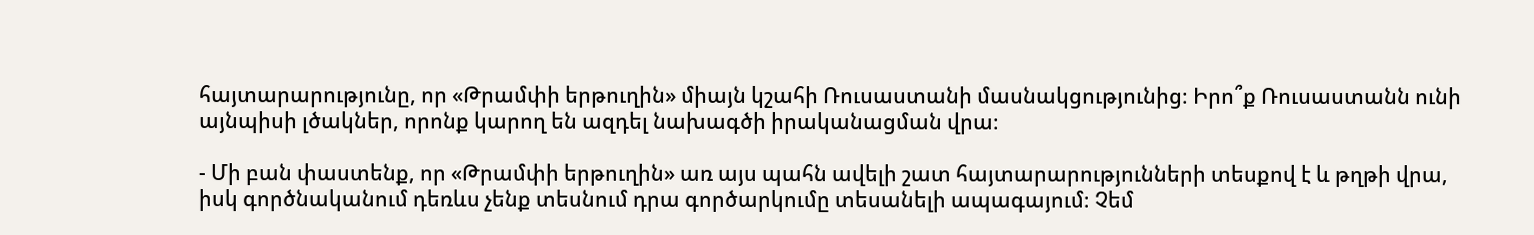հայտարարությունը, որ «Թրամփի երթուղին» միայն կշահի Ռուսաստանի մասնակցությունից։ Իրո՞ք Ռուսաստանն ունի այնպիսի լծակներ, որոնք կարող են ազդել նախագծի իրականացման վրա։

- Մի բան փաստենք, որ «Թրամփի երթուղին» առ այս պահն ավելի շատ հայտարարությունների տեսքով է և թղթի վրա, իսկ գործնականում դեռևս չենք տեսնում դրա գործարկումը տեսանելի ապագայում։ Չեմ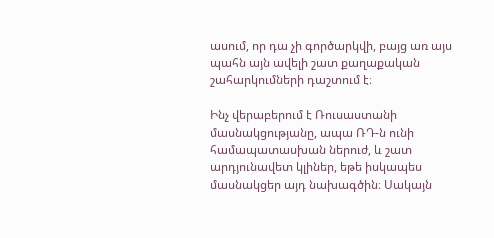ասում, որ դա չի գործարկվի, բայց առ այս պահն այն ավելի շատ քաղաքական շահարկումների դաշտում է։

Ինչ վերաբերում է Ռուսաստանի մասնակցությանը, ապա ՌԴ-ն ունի համապատասխան ներուժ, և շատ արդյունավետ կլիներ, եթե իսկապես մասնակցեր այդ նախագծին։ Սակայն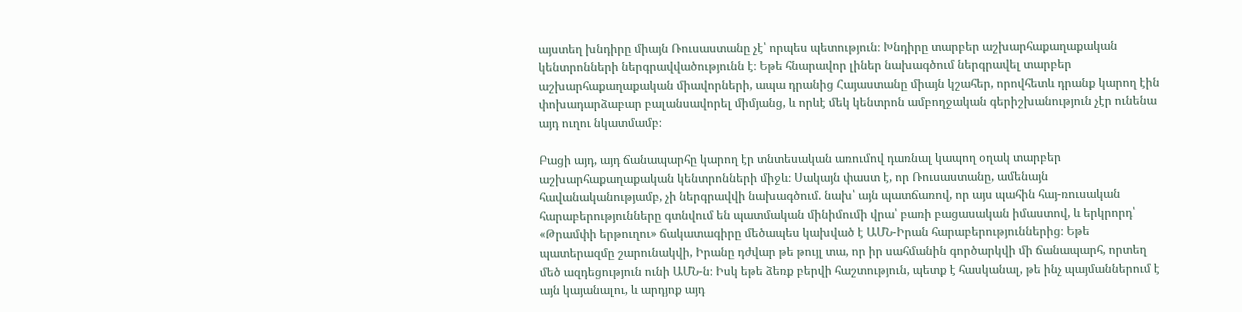այստեղ խնդիրը միայն Ռուսաստանը չէ՝ որպես պետություն։ Խնդիրը տարբեր աշխարհաքաղաքական կենտրոնների ներգրավվածությունն է։ Եթե հնարավոր լիներ նախագծում ներգրավել տարբեր աշխարհաքաղաքական միավորների, ապա դրանից Հայաստանը միայն կշահեր, որովհետև դրանք կարող էին փոխադարձաբար բալանսավորել միմյանց, և որևէ մեկ կենտրոն ամբողջական գերիշխանություն չէր ունենա այդ ուղու նկատմամբ։

Բացի այդ, այդ ճանապարհը կարող էր տնտեսական առումով դառնալ կապող օղակ տարբեր աշխարհաքաղաքական կենտրոնների միջև։ Սակայն փաստ է, որ Ռուսաստանը, ամենայն հավանականությամբ, չի ներգրավվի նախագծում. նախ՝ այն պատճառով, որ այս պահին հայ-ռուսական հարաբերությունները գտնվում են պատմական մինիմումի վրա՝ բառի բացասական իմաստով, և երկրորդ՝ «Թրամփի երթուղու» ճակատագիրը մեծապես կախված է ԱՄՆ-Իրան հարաբերություններից։ Եթե պատերազմը շարունակվի, Իրանը դժվար թե թույլ տա, որ իր սահմանին գործարկվի մի ճանապարհ, որտեղ մեծ ազդեցություն ունի ԱՄՆ-ն։ Իսկ եթե ձեռք բերվի հաշտություն, պետք է հասկանալ, թե ինչ պայմաններում է այն կայանալու, և արդյոք այդ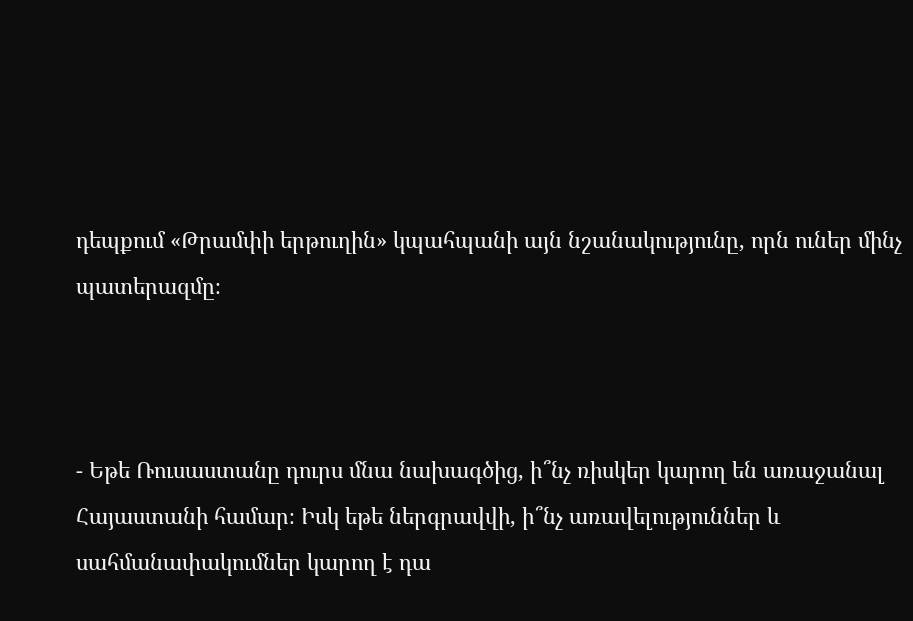դեպքում «Թրամփի երթուղին» կպահպանի այն նշանակությունը, որն ուներ մինչ պատերազմը։



- Եթե Ռուսաստանը դուրս մնա նախագծից, ի՞նչ ռիսկեր կարող են առաջանալ Հայաստանի համար։ Իսկ եթե ներգրավվի, ի՞նչ առավելություններ և սահմանափակումներ կարող է դա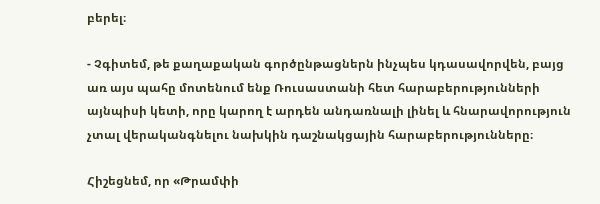բերել։

- Չգիտեմ, թե քաղաքական գործընթացներն ինչպես կդասավորվեն, բայց առ այս պահը մոտենում ենք Ռուսաստանի հետ հարաբերությունների այնպիսի կետի, որը կարող է արդեն անդառնալի լինել և հնարավորություն չտալ վերականգնելու նախկին դաշնակցային հարաբերությունները։

Հիշեցնեմ, որ «Թրամփի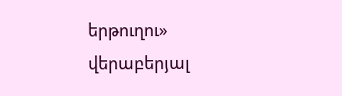երթուղու» վերաբերյալ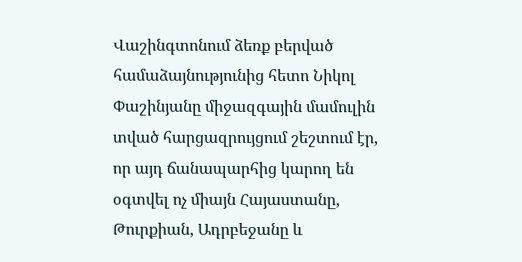Վաշինգտոնում ձեռք բերված համաձայնությունից հետո Նիկոլ Փաշինյանը միջազգային մամուլին տված հարցազրույցում շեշտում էր, որ այդ ճանապարհից կարող են օգտվել ոչ միայն Հայաստանը, Թուրքիան, Ադրբեջանը և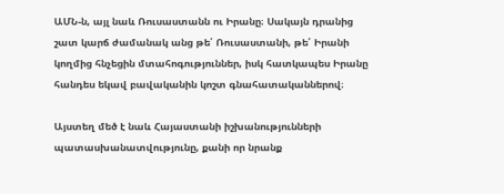ԱՄՆ-ն, այլ նաև Ռուսաստանն ու Իրանը։ Սակայն դրանից շատ կարճ ժամանակ անց թե՛ Ռուսաստանի, թե՛ Իրանի կողմից հնչեցին մտահոգություններ, իսկ հատկապես Իրանը հանդես եկավ բավականին կոշտ գնահատականներով։

Այստեղ մեծ է նաև Հայաստանի իշխանությունների պատասխանատվությունը, քանի որ նրանք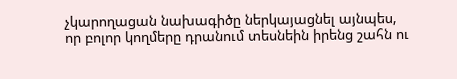չկարողացան նախագիծը ներկայացնել այնպես, որ բոլոր կողմերը դրանում տեսնեին իրենց շահն ու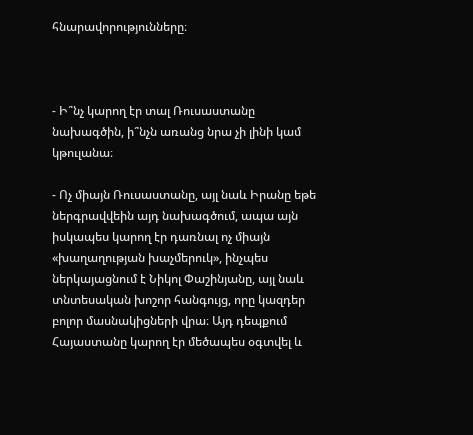հնարավորությունները։



- Ի՞նչ կարող էր տալ Ռուսաստանը նախագծին, ի՞նչն առանց նրա չի լինի կամ կթուլանա։

- Ոչ միայն Ռուսաստանը, այլ նաև Իրանը եթե ներգրավվեին այդ նախագծում, ապա այն իսկապես կարող էր դառնալ ոչ միայն «խաղաղության խաչմերուկ», ինչպես ներկայացնում է Նիկոլ Փաշինյանը, այլ նաև տնտեսական խոշոր հանգույց, որը կազդեր բոլոր մասնակիցների վրա։ Այդ դեպքում Հայաստանը կարող էր մեծապես օգտվել և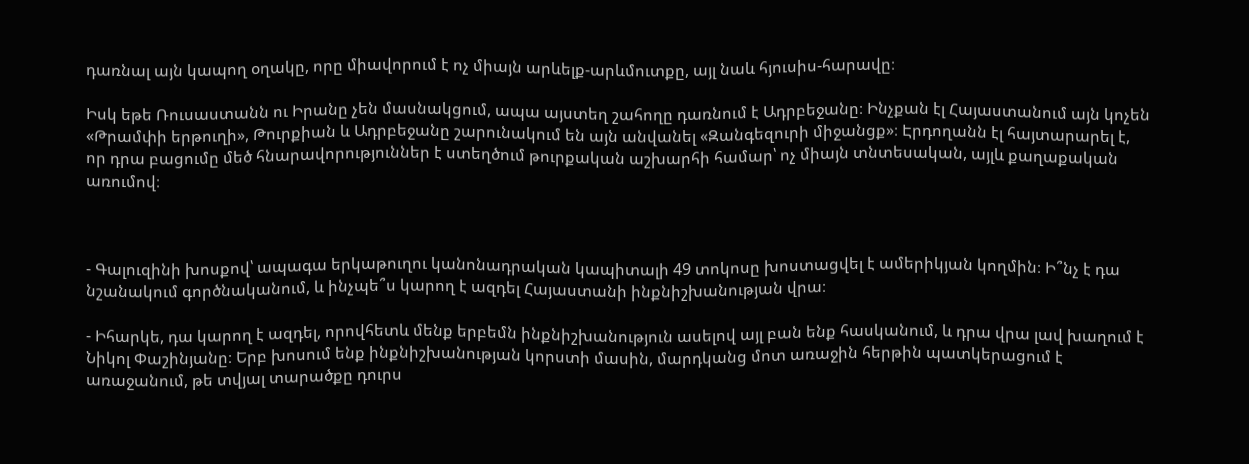դառնալ այն կապող օղակը, որը միավորում է ոչ միայն արևելք-արևմուտքը, այլ նաև հյուսիս-հարավը։

Իսկ եթե Ռուսաստանն ու Իրանը չեն մասնակցում, ապա այստեղ շահողը դառնում է Ադրբեջանը։ Ինչքան էլ Հայաստանում այն կոչեն «Թրամփի երթուղի», Թուրքիան և Ադրբեջանը շարունակում են այն անվանել «Զանգեզուրի միջանցք»։ Էրդողանն էլ հայտարարել է, որ դրա բացումը մեծ հնարավորություններ է ստեղծում թուրքական աշխարհի համար՝ ոչ միայն տնտեսական, այլև քաղաքական առումով։



- Գալուզինի խոսքով՝ ապագա երկաթուղու կանոնադրական կապիտալի 49 տոկոսը խոստացվել է ամերիկյան կողմին։ Ի՞նչ է դա նշանակում գործնականում, և ինչպե՞ս կարող է ազդել Հայաստանի ինքնիշխանության վրա։

- Իհարկե, դա կարող է ազդել, որովհետև մենք երբեմն ինքնիշխանություն ասելով այլ բան ենք հասկանում, և դրա վրա լավ խաղում է Նիկոլ Փաշինյանը։ Երբ խոսում ենք ինքնիշխանության կորստի մասին, մարդկանց մոտ առաջին հերթին պատկերացում է առաջանում, թե տվյալ տարածքը դուրս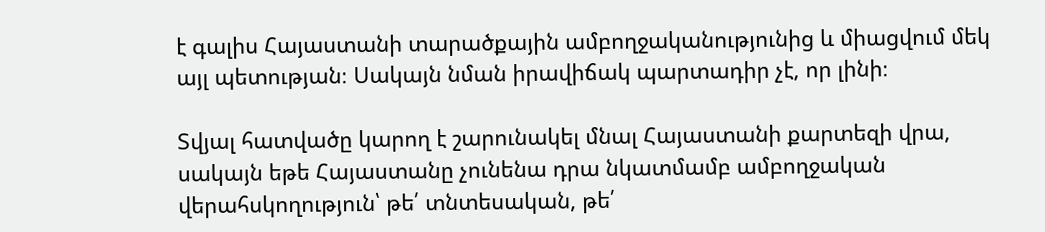է գալիս Հայաստանի տարածքային ամբողջականությունից և միացվում մեկ այլ պետության։ Սակայն նման իրավիճակ պարտադիր չէ, որ լինի։

Տվյալ հատվածը կարող է շարունակել մնալ Հայաստանի քարտեզի վրա, սակայն եթե Հայաստանը չունենա դրա նկատմամբ ամբողջական վերահսկողություն՝ թե՛ տնտեսական, թե՛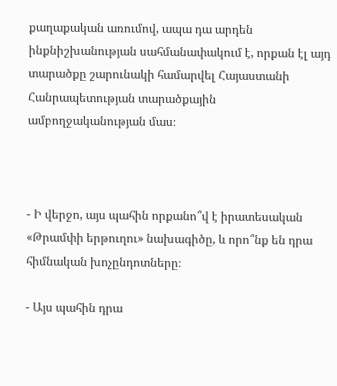քաղաքական առումով, ապա դա արդեն ինքնիշխանության սահմանափակում է, որքան էլ այդ տարածքը շարունակի համարվել Հայաստանի Հանրապետության տարածքային ամբողջականության մաս։



- Ի վերջո, այս պահին որքանո՞վ է իրատեսական «Թրամփի երթուղու» նախագիծը, և որո՞նք են դրա հիմնական խոչընդոտները։

- Այս պահին դրա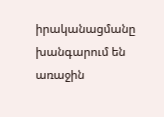իրականացմանը խանգարում են առաջին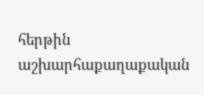հերթին աշխարհաքաղաքական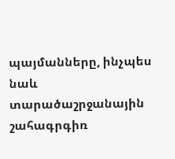պայմանները, ինչպես նաև տարածաշրջանային շահագրգիռ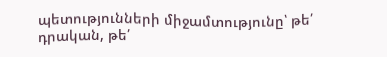պետությունների միջամտությունը՝ թե՛ դրական, թե՛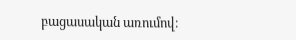բացասական առումով։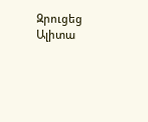Զրուցեց Ալիտա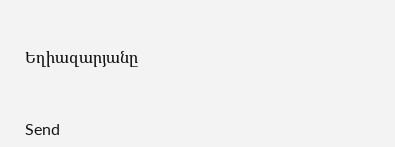Եղիազարյանը



Send